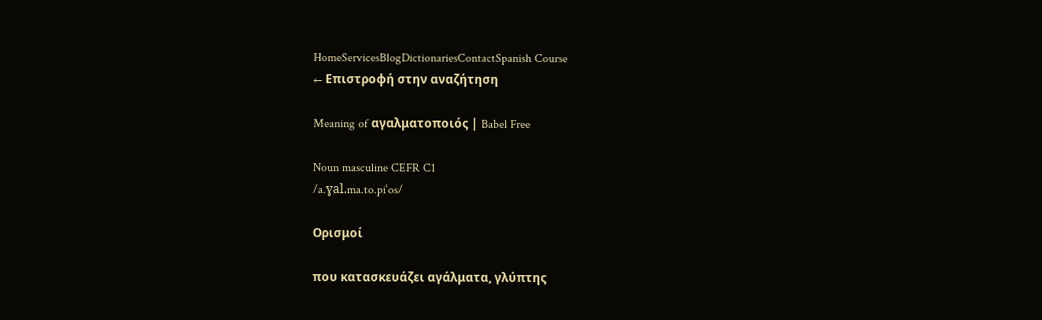HomeServicesBlogDictionariesContactSpanish Course
← Επιστροφή στην αναζήτηση

Meaning of αγαλματοποιός | Babel Free

Noun masculine CEFR C1
/a.ɣal.ma.to.piˈos/

Ορισμοί

που κατασκευάζει αγάλματα, γλύπτης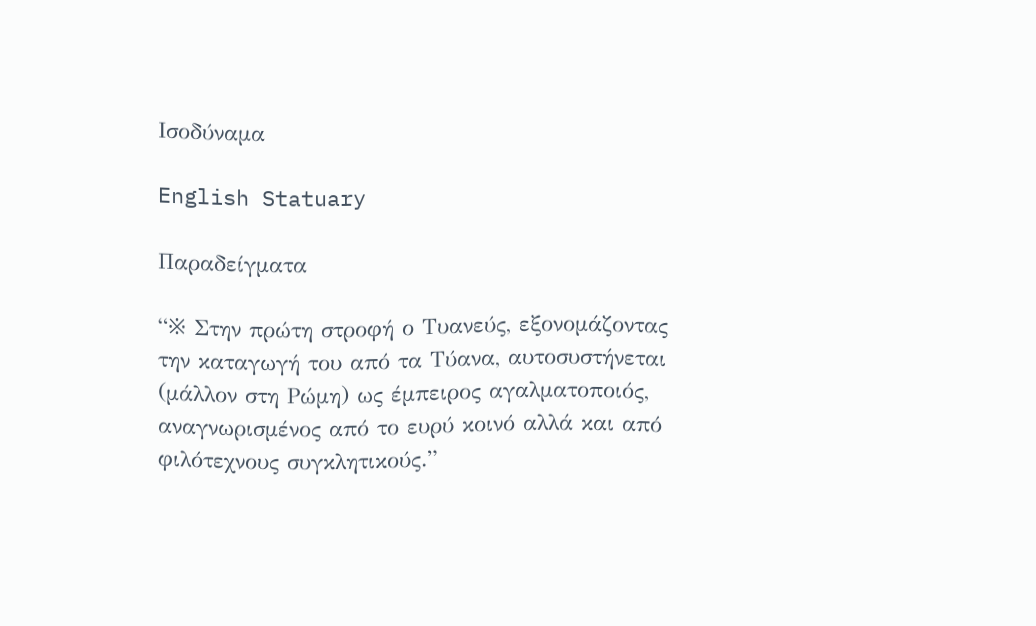Ισοδύναμα

English Statuary

Παραδείγματα

“※ Στην πρώτη στροφή ο Τυανεύς, εξονομάζοντας την καταγωγή του από τα Τύανα, αυτοσυστήνεται (μάλλον στη Ρώμη) ως έμπειρος αγαλματοποιός, αναγνωρισμένος από το ευρύ κοινό αλλά και από φιλότεχνους συγκλητικούς.”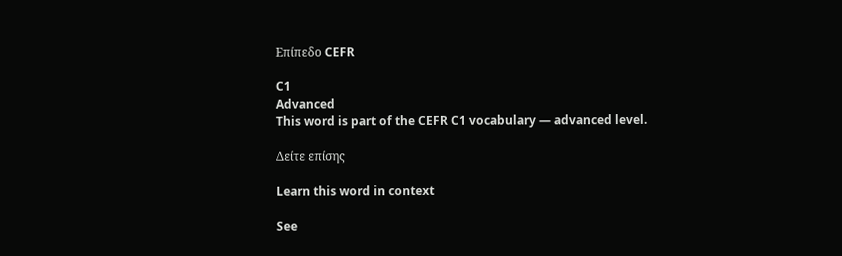Επίπεδο CEFR

C1
Advanced
This word is part of the CEFR C1 vocabulary — advanced level.

Δείτε επίσης

Learn this word in context

See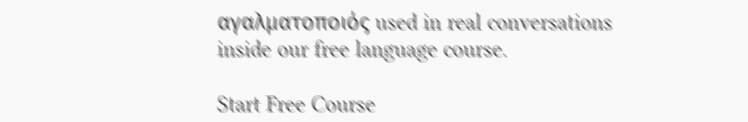αγαλματοποιός used in real conversations inside our free language course.

Start Free Course